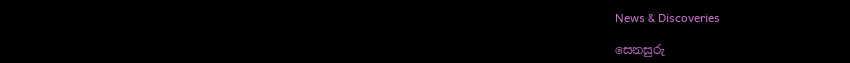News & Discoveries

සෙනසුරු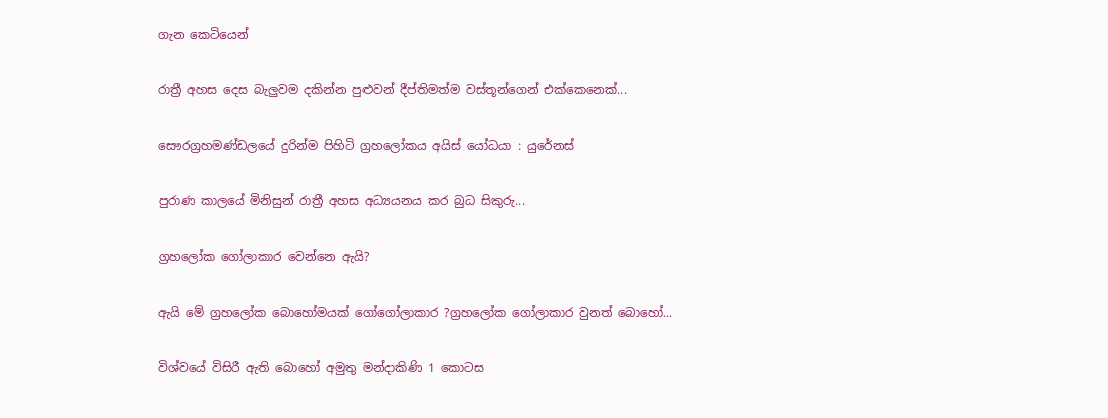ගැන කෙටියෙන්

රාත්‍රී අහස දෙස බැලුවම දකින්න පුළුවන් දීප්තිමත්ම වස්තූන්ගෙන් එක්කෙනෙක්...

සෞරග්‍රහමණ්ඩලයේ දුරින්ම පිහිටි ග්‍රහලෝකය අයිස් යෝධයා : යුරේනස්

පුරාණ කාලයේ මිනිසුන් රාත්‍රී අහස අධ්‍යයනය කර බුධ සිකුරු...

ග්‍රහලෝක ගෝලාකාර වෙන්නෙ ඇයි?

ඇයි මේ ග්‍රහලෝක බොහෝමයක් ගෝගෝලාකාර ?ග්‍රහලෝක ගෝලාකාර වුනත් බොහෝ...

විශ්වයේ විසිරී ඇති බොහෝ අමුතු මන්දාකිණි 1 කොටස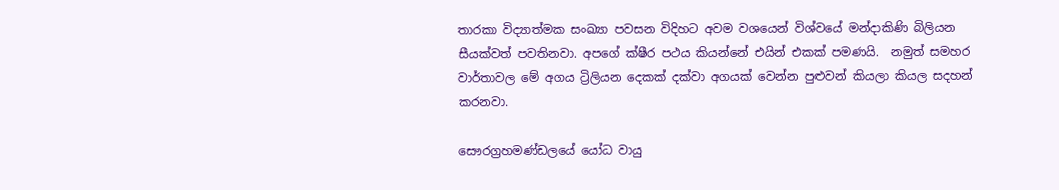තාරකා විද්‍යාත්මක සංඛ්‍යා පවසන විදිහට අවම වශයෙන් විශ්වයේ මන්දාකිණි බිලියන සීයක්වත් පවතිනවා. අපගේ ක්ෂීර පථය කියන්නේ එයින් එකක් පමණයි.  නමුත් සමහර වාර්තාවල මේ අගය ට්‍රිලියන දෙකක් දක්වා අගයක් වෙන්න පුළුවන් කියලා කියල සදහන් කරනවා.

සෞරග්‍රහමණ්ඩලයේ යෝධ වායු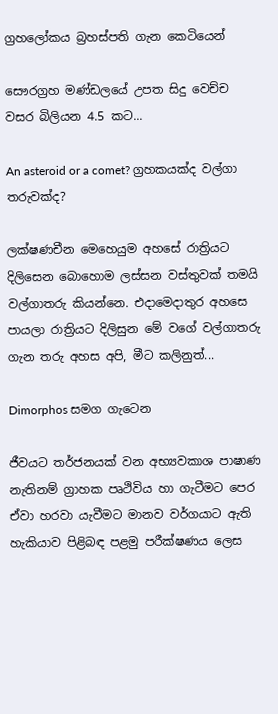ග්‍රහලෝකය බ්‍රහස්පති ගැන කෙටියෙන්

සෞරග්‍රහ මණ්ඩලයේ උපත සිදු වෙච්ච වසර බිලියන 4.5 කට...

An asteroid or a comet? ග්‍රහකයක්ද වල්ගා තරුවක්ද?

ලක්ෂණචීන මෙහෙයුම අහසේ රාත්‍රියට දිලිසෙන බොහොම ලස්සන වස්තුවක් තමයි වල්ගාතරු කියන්නෙ. එදාමෙදාතුර අහසෙ පායලා රාත්‍රියට දිලිසුන මේ වගේ වල්ගාතරු ගැන තරු අහස අපි, මීට කලිනුත්...

Dimorphos සමග ගැටෙන

ජීවයට තර්ජනයක් වන අභ්‍යවකාශ පාෂාණ නැතිනම් ග්‍රාහක පෘථිවිය හා ගැටීමට පෙර ඒවා හරවා යැවීමට මානව වර්ගයාට ඇති හැකියාව පිළිබඳ පළමු පරීක්ෂණය ලෙස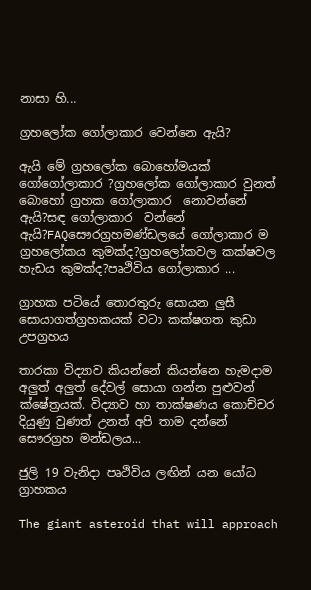නාසා හි...

ග්‍රහලෝක ගෝලාකාර වෙන්නෙ ඇයි?

ඇයි මේ ග්‍රහලෝක බොහෝමයක් ගෝගෝලාකාර ?ග්‍රහලෝක ගෝලාකාර වුනත් බොහෝ ග්‍රහක ගෝලාකාර  නොවන්නේ ඇයි?සඳ ගෝලාකාර  වන්නේ ඇයි?FAQසෞරග්‍රහමණ්ඩලයේ ගෝලාකාර ම ග්‍රහලෝකය කුමක්ද?ග්‍රහලෝකවල කක්ෂවල හැඩය කුමක්ද?පෘථිවිය ගෝලාකාර ...

ග්‍රාහක පටියේ තොරතුරු සොයන ලුසී සොයාගත්ග්‍රහකයක් වටා කක්ෂගත කුඩා උපග්‍රහය

තාරකා විද්‍යාව කියන්නේ කියන්නෙ හැමදාම අලුත් අලුත් දේවල් සොයා ගන්න පුළුවන් ක්ෂේත්‍රයක්. විද්‍යාව හා තාක්ෂණය කොච්චර දියුණු වුණත් උනත් අපි තාම දන්නේ සෞරග්‍රහ මන්ඩලය...

ජුලි 19 වැනිදා පෘථිවිය ලඟින් යන යෝධ ග්‍රාහකය

The giant asteroid that will approach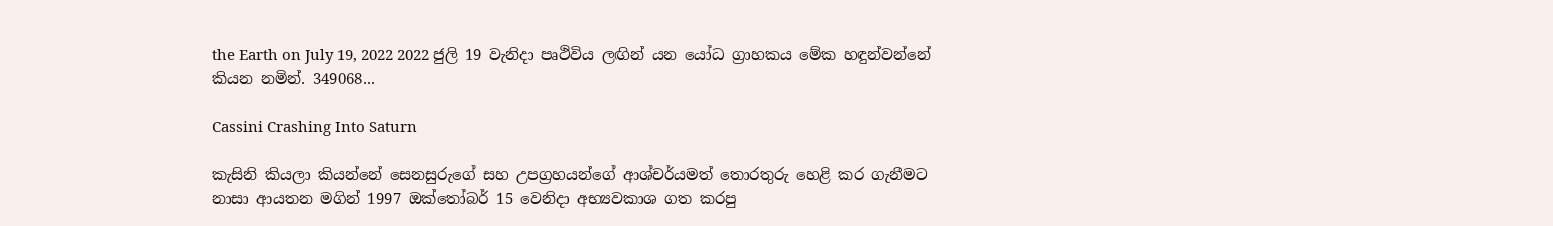the Earth on July 19, 2022 2022 ජුලි 19 වැනිදා පෘථිවිය ලඟින් යන යෝධ ග්‍රාහකය මේක හඳුන්වන්නේ කියන නමින්. 349068...

Cassini Crashing Into Saturn

කැසිනි කියලා කියන්නේ සෙනසුරුගේ සහ උපග්‍රහයන්ගේ ආශ්චර්යමත් තොරතුරු හෙළි කර ගැනීමට නාසා ආයතන මගින් 1997 ඔක්තෝබර් 15 වෙනිදා අභ්‍යවකාශ ගත කරපු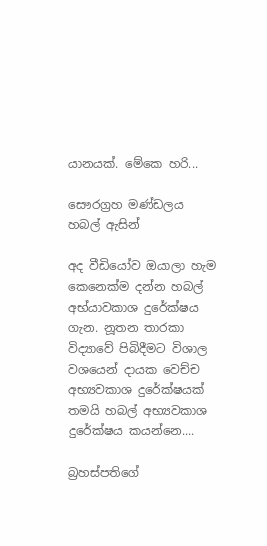යානයක්. මේකෙ හරි...

සෞරග්‍රහ මණ්ඩලය හබල් ඇසින්

අද වීඩියෝව ඔයාලා හැම කෙනෙක්ම දන්න හබල් අභ්යාවකාශ දුරේක්ෂය ගැන. නූතන තාරකා විද්‍යාවේ පිබිදීමට විශාල වශයෙන් දායක වෙච්ච අභ්‍යවකාශ දුරේක්ෂයක් තමයි හබල් අභ්‍යවකාශ දුරේක්ෂය කයන්නෙ....

බ්‍රහස්පතිගේ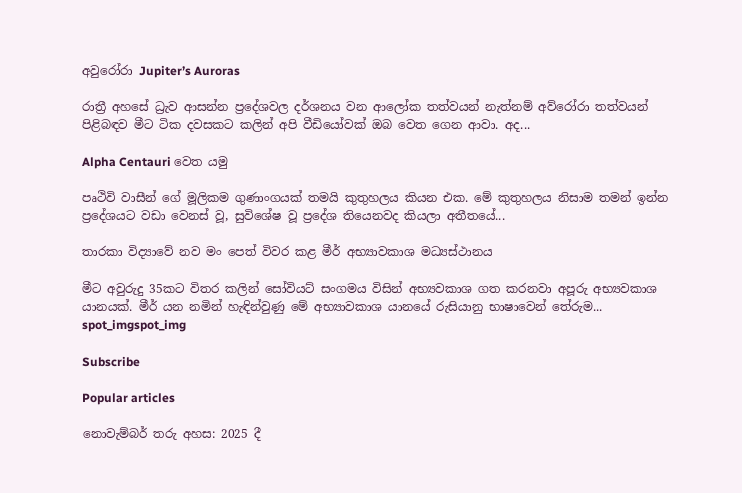අවුරෝරා Jupiter’s Auroras

රාත්‍රී අහසේ ධ්‍රැව ආසන්න ප්‍රදේශවල දර්ශනය වන ආලෝක තත්වයන් නැත්නම් අව්රෝරා තත්වයන් පිළිබඳව මීට ටික දවසකට කලින් අපි වීඩියෝවක් ඔබ වෙත ගෙන ආවා. අද...

Alpha Centauri වෙත යමු

පෘථිවි වාසීන් ගේ මූලිකම ගුණාංගයක් තමයි කුතුහලය කියන එක. මේ කුතුහලය නිසාම තමන් ඉන්න ප්‍රදේශයට වඩා වෙනස් වූ, සුවිශේෂ වූ ප්‍රදේශ තියෙනවද කියලා අතීතයේ...

තාරකා විද්‍යාවේ නව මං පෙත් විවර කළ මීර් අභ්‍යාවකාශ මධ්‍යස්ථානය

මීට අවුරුදු 35කට විතර කලින් සෝවියට් සංගමය විසින් අභ්‍යවකාශ ගත කරනවා අපූරු අභ්‍යවකාශ යානයක්. මීර් යන නමින් හැඳින්වුණු මේ අභ්‍යාවකාශ යානයේ රුසියානු භාෂාවෙන් තේරුම...
spot_imgspot_img

Subscribe

Popular articles

නොවැම්බර් තරු අහස: 2025 දී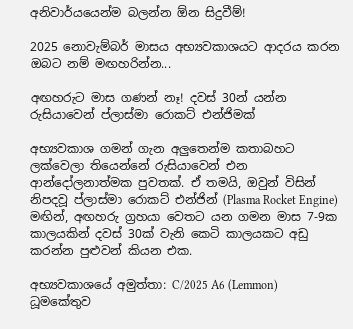අනිවාර්යයෙන්ම බලන්න ඕන සිදුවීම්!

2025 නොවැම්බර් මාසය අභ්‍යවකාශයට ආදරය කරන ඔබට නම් මඟහරින්න...

අඟහරුට මාස ගණන් නෑ! දවස් 30න් යන්න රුසියාවෙන් ප්ලාස්මා රොකට් එන්ජිමක්

අභ්‍යවකාශ ගමන් ගැන අලුතෙන්ම කතාබහට ලක්වෙලා තියෙන්නේ රුසියාවෙන් එන ආන්දෝලනාත්මක පුවතක්. ඒ තමයි, ඔවුන් විසින් නිපදවූ ප්ලාස්මා රොකට් එන්ජින් (Plasma Rocket Engine) මඟින්, අඟහරු ග්‍රහයා වෙතට යන ගමන මාස 7-9ක කාලයකින් දවස් 30ක් වැනි කෙටි කාලයකට අඩු කරන්න පුළුවන් කියන එක.

අභ්‍යවකාශයේ අමුත්තා: C/2025 A6 (Lemmon) ධූමකේතුව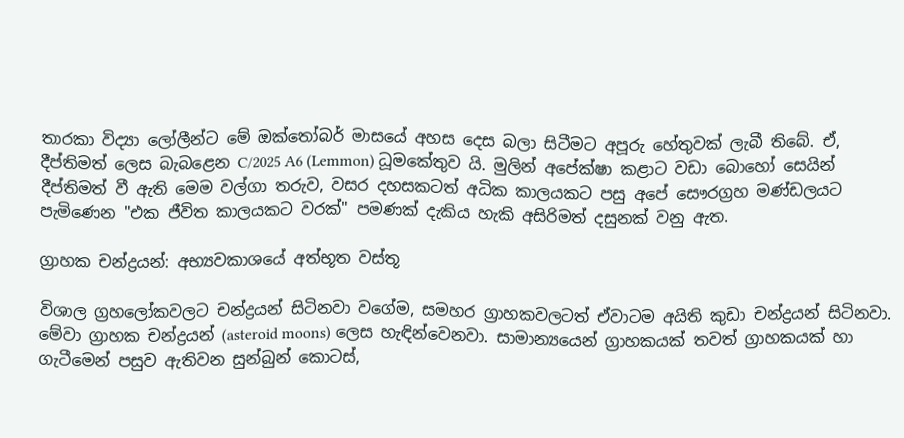තාරකා විද්‍යා ලෝලීන්ට මේ ඔක්තෝබර් මාසයේ අහස දෙස බලා සිටීමට අපූරු හේතුවක් ලැබී තිබේ. ඒ, දීප්තිමත් ලෙස බැබළෙන C/2025 A6 (Lemmon) ධූමකේතුව යි. මුලින් අපේක්ෂා කළාට වඩා බොහෝ සෙයින් දීප්තිමත් වී ඇති මෙම වල්ගා තරුව, වසර දහසකටත් අධික කාලයකට පසු අපේ සෞරග්‍රහ මණ්ඩලයට පැමිණෙන "එක ජීවිත කාලයකට වරක්" පමණක් දැකිය හැකි අසිරිමත් දසුනක් වනු ඇත.

ග්‍රාහක චන්ද්‍රයන්: අභ්‍යවකාශයේ අත්භූත වස්තූ

විශාල ග්‍රහලෝකවලට චන්ද්‍රයන් සිටිනවා වගේම, සමහර ග්‍රාහකවලටත් ඒවාටම අයිති කුඩා චන්ද්‍රයන් සිටිනවා. මේවා ග්‍රාහක චන්ද්‍රයන් (asteroid moons) ලෙස හැඳින්වෙනවා. සාමාන්‍යයෙන් ග්‍රාහකයක් තවත් ග්‍රාහකයක් හා ගැටීමෙන් පසුව ඇතිවන සුන්බුන් කොටස්,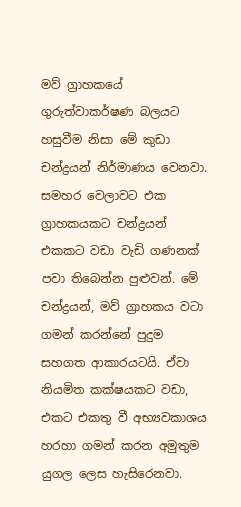මව් ග්‍රාහකයේ ගුරුත්වාකර්ෂණ බලයට හසුවීම නිසා මේ කුඩා චන්ද්‍රයන් නිර්මාණය වෙනවා. සමහර වෙලාවට එක ග්‍රාහකයකට චන්ද්‍රයන් එකකට වඩා වැඩි ගණනක් පවා තිබෙන්න පුළුවන්. මේ චන්ද්‍රයන්, මව් ග්‍රාහකය වටා ගමන් කරන්නේ පුදුම සහගත ආකාරයටයි. ඒවා නියමිත කක්ෂයකට වඩා, එකට එකතු වී අභ්‍යවකාශය හරහා ගමන් කරන අමුතුම යුගල ලෙස හැසිරෙනවා.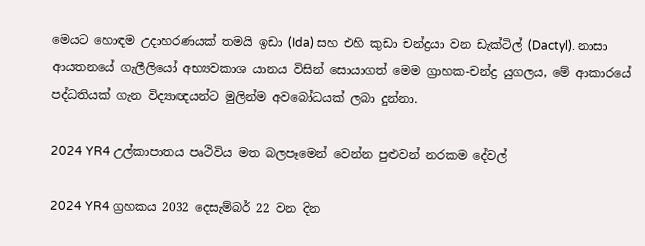මෙයට හොඳම උදාහරණයක් තමයි ඉඩා (Ida) සහ එහි කුඩා චන්ද්‍රයා වන ඩැක්ටිල් (Dactyl). නාසා ආයතනයේ ගැලීලියෝ අභ්‍යවකාශ යානය විසින් සොයාගත් මෙම ග්‍රාහක-චන්ද්‍ර යුගලය, මේ ආකාරයේ පද්ධතියක් ගැන විද්‍යාඥයන්ට මුලින්ම අවබෝධයක් ලබා දුන්නා.

2024 YR4 උල්කාපාතය පෘථිවිය මත බලපෑමෙන් වෙන්න පුළුවන් නරකම දේවල්

2024 YR4 ග්‍රහකය 2032 දෙසැම්බර් 22 වන දින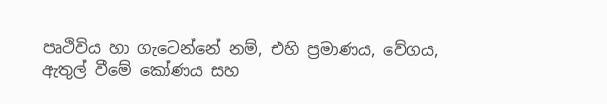පෘථිවිය හා ගැටෙන්නේ නම්, එහි ප්‍රමාණය, වේගය, ඇතුල් වීමේ කෝණය සහ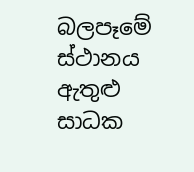බලපෑමේ ස්ථානය ඇතුළු සාධක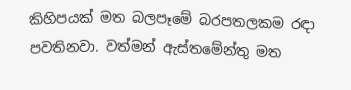කිහිපයක් මත බලපෑමේ බරපතලකම රඳා පවතිනවා. වත්මන් ඇස්තමේන්තු මත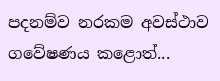පදනම්ව නරකම අවස්ථාව ගවේෂණය කළොත්...